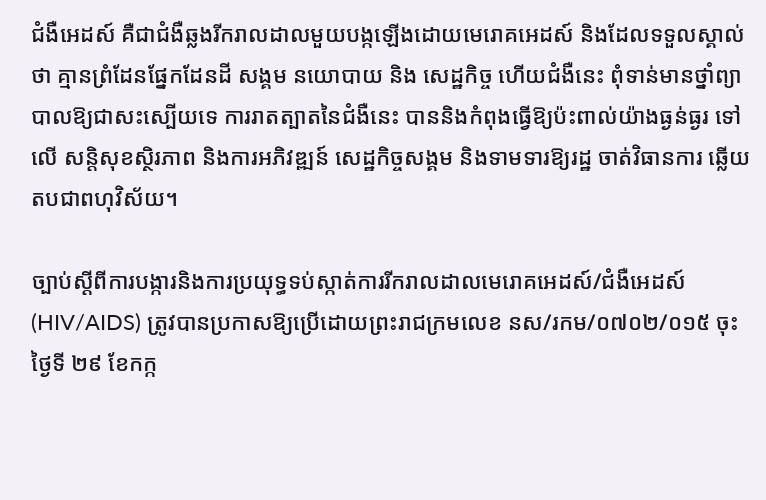ជំងឺអេដស៍ គឺជាជំងឺឆ្លងរីករាលដាលមួយបង្កឡើងដោយមេរោគអេដស៍ និងដែលទទួលស្គាល់ថា គ្មានព្រំដែនផ្នែកដែនដី សង្គម នយោបាយ និង សេដ្ឋកិច្ច ហើយជំងឺនេះ ពុំទាន់មានថ្នាំព្យាបាលឱ្យជាសះស្បើយទេ ការរាតត្បាតនៃជំងឺនេះ បាននិងកំពុងធ្វើឱ្យប៉ះពាល់យ៉ាងធ្ងន់ធ្ងរ ទៅលើ សន្តិសុខស្ថិរភាព និងការអភិវឌ្ឍន៍ សេដ្ឋកិច្ចសង្គម និងទាមទារឱ្យរដ្ឋ ចាត់វិធានការ ឆ្លើយតបជាពហុវិស័យ។

ច្បាប់ស្ដីពីការបង្ការនិងការប្រយុទ្ធទប់ស្កាត់ការរីករាលដាលមេរោគអេដស៍/ជំងឺអេដស៍ (HIV/AIDS) ត្រូវបានប្រកាសឱ្យប្រើដោយព្រះរាជក្រមលេខ នស/រកម/០៧០២/០១៥ ចុះថ្ងៃទី ២៩ ខែកក្ក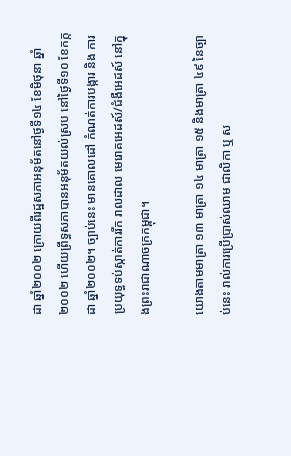ដា ឆ្នាំ២០០២ ក្រោយពីរដ្ឋសភាអនុម័តនៅថ្ងទី១៤ ខែមិថុនា ឆ្នាំ២០០២ ហើយព្រឹទ្ធសភាបានអនុម័តយល់ស្រប នៅថ្ងៃទី១០ ខែកក្កដា ឆ្នាំ២០០២។ ច្បាប់នេះ មានគោលដៅ កំណត់ការបង្ការ និង ការប្រយុទ្ធទប់ស្កាត់ការរីក រាលដាល មេរោគអេដស៍/ជំងឺអេដស៍ នៅក្នុងព្រះរាជាណាចក្រកម្ពុជា។

យោងតាមមាត្រា ១៣ មាត្រា ១៤ មាត្រា ១៥ និងមាត្រា ៤៩ នៃច្បាប់នេះ រាល់ការប្រើប្រាស់ឈាម ជាលិកា ឬ ស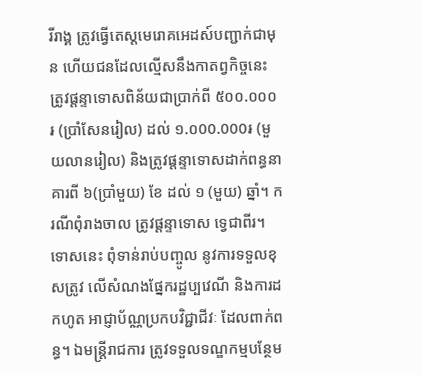រីរាង្គ ត្រូវធ្វើតេស្តមេរោគអេដស៍បញ្ជាក់ជាមុន ហើយជនដែលល្មើសនឹងកាតព្វកិច្ចនេះ ត្រូវផ្តន្ទាទោសពិន័យជាប្រាក់ពី ៥០០.០០០៛ (ប្រាំសែនរៀល) ដល់ ១.០00.000៛ (មួយលានរៀល) និងត្រូវផ្តន្ទាទោសដាក់ពន្ធនាគារពី ៦(ប្រាំមួយ) ខែ ដល់ ១ (មួយ) ឆ្នាំ។ ករណីពុំរាងចាល ត្រូវផ្តន្ទាទោស ទ្វេជាពីរ។ ទោសនេះ ពុំទាន់រាប់បញ្ចូល នូវការទទួលខុសត្រូវ លើសំណងផ្នែករដ្ឋប្បវេណី និងការដកហូត អាជ្ញាប័ណ្ណប្រកបវិជ្ជាជីវៈ ដែលពាក់ពន្ធ។ ឯមន្រ្តីរាជការ ត្រូវទទួលទណ្ឌកម្មបន្ថែម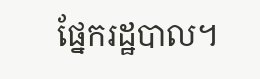ផ្នែករដ្ឋបាល។